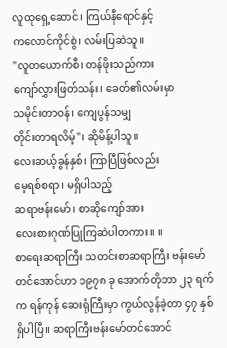လူထုရှေ့ဆောင်၊ ကြယ်နီရောင်နှင့်
ကလောင်ကိုင်စွဲ၊ လမ်းပြဆဲသူ။
"လူတယောက်စီ၊ တန်ဖိုးသည်ကား
ကျော်လွှားဖြတ်သန်း၊ ခေတ်၏လမ်းမှာ
သမိုင်းတာဝန်၊ ကျေပွန်သမျှ
တိုင်းတာရလိမ့်"၊ ဆိုမိန့်ပါသူ။
လေးဆယ့်ခွန်နှစ်၊ ကြာပြီဖြစ်လည်း
မေ့ရစ်စရာ၊ မရှိပါသည့်
ဆရာဗန်းမော်၊ စာဆိုကျော်အား
လေးစားဂုဏ်ပြုကြဆဲပါတကား။ ။
စာရေးဆရာကြီး သတင်းစာဆရာကြီး ဗန်းမော်တင်အောင်ဟာ ၁၉၇၈ ခု အောက်တိုဘာ ၂၃ ရက်က ရန်ကုန် ဆေးရုံကြီးမှာ ကွယ်လွန်ခဲ့တာ ၄၇ နှစ် ရှိပါပြီ။ ဆရာကြီးဗန်းမော်တင်အောင်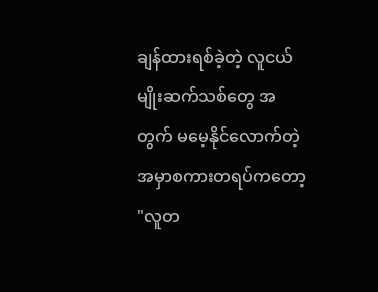ချန်ထားရစ်ခဲ့တဲ့ လူငယ်မျိုးဆက်သစ်တွေ အတွက် မမေ့နိုင်လောက်တဲ့ အမှာစကားတရပ်ကတော့ "လူတ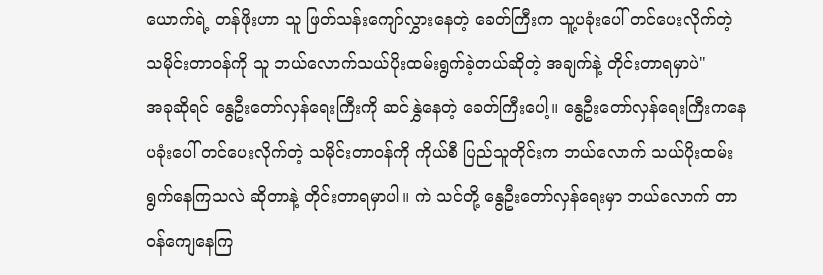ယောက်ရဲ့ တန်ဖိုးဟာ သူ ဖြတ်သန်းကျော်လွှားနေတဲ့ ခေတ်ကြီးက သူ့ပခုံးပေါ် တင်ပေးလိုက်တဲ့ သမိုင်းတာဝန်ကို သူ ဘယ်လောက်သယ်ပိုးထမ်းရွက်ခဲ့တယ်ဆိုတဲ့ အချက်နဲ့ တိုင်းတာရမှာပဲ"
အခုဆိုရင် နွေဦးတော်လှန်ရေးကြီးကို ဆင်နွှဲနေတဲ့ ခေတ်ကြီးပေါ့။ နွေဦးတော်လှန်ရေးကြီးကနေ ပခုံးပေါ် တင်ပေးလိုက်တဲ့ သမိုင်းတာဝန်ကို ကိုယ်စီ ပြည်သူတိုင်းက ဘယ်လောက် သယ်ပိုးထမ်းရွက်နေကြသလဲ ဆိုတာနဲ့ တိုင်းတာရမှာပါ။ ကဲ သင်တို့ နွေဦးတော်လှန်ရေးမှာ ဘယ်လောက် တာဝန်ကျေနေကြ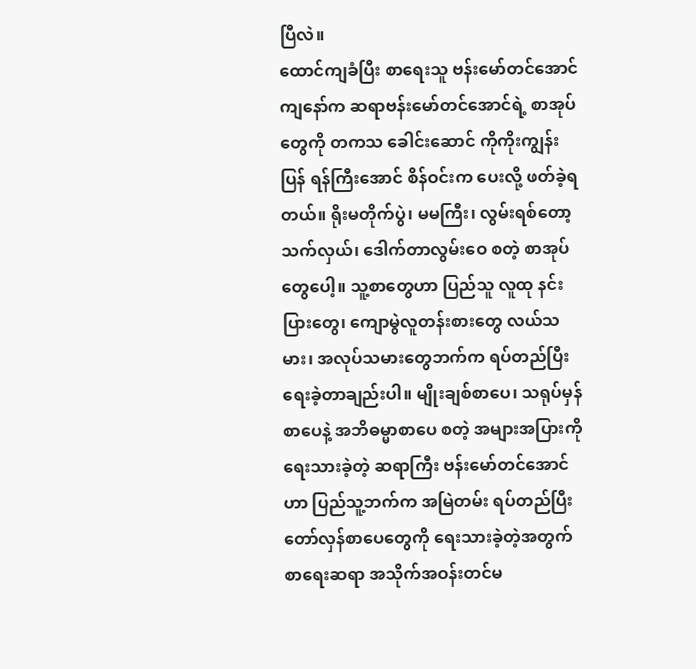ပြီလဲ။
ထောင်ကျခံပြီး စာရေးသူ ဗန်းမော်တင်အောင်
ကျနော်က ဆရာဗန်းမော်တင်အောင်ရဲ့ စာအုပ်တွေကို တကသ ခေါင်းဆောင် ကိုကိုးကျွန်းပြန် ရန်ကြီးအောင် စိန်ဝင်းက ပေးလို့ ဖတ်ခဲ့ရတယ်။ ရိုးမတိုက်ပွဲ၊ မမကြီး၊ လွမ်းရစ်တော့သက်လှယ်၊ ဒေါက်တာလွမ်းဝေ စတဲ့ စာအုပ်တွေပေါ့။ သူ့စာတွေဟာ ပြည်သူ လူထု နင်းပြားတွေ၊ ကျောမွဲလူတန်းစားတွေ လယ်သမား၊ အလုပ်သမားတွေဘက်က ရပ်တည်ပြီး ရေးခဲ့တာချည်းပါ။ မျိုးချစ်စာပေ၊ သရုပ်မှန်စာပေနဲ့ အဘိဓမ္မာစာပေ စတဲ့ အများအပြားကို ရေးသားခဲ့တဲ့ ဆရာကြီး ဗန်းမော်တင်အောင်ဟာ ပြည်သူ့ဘက်က အမြဲတမ်း ရပ်တည်ပြီး တော်လှန်စာပေတွေကို ရေးသားခဲ့တဲ့အတွက် စာရေးဆရာ အသိုက်အဝန်းတင်မ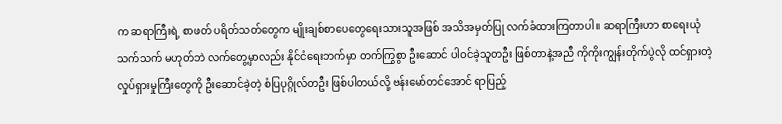က ဆရာကြီးရဲ့ စာဖတ် ပရိတ်သတ်တွေက မျိုးချစ်စာပေတွေရေးသားသူအဖြစ် အသိအမှတ်ပြု လက်ခံထားကြတာပါ။ ဆရာကြီးဟာ စာရေးယုံသက်သက် မဟုတ်ဘဲ လက်တွေ့မှာလည်း နိုင်ငံရေးဘက်မှာ တက်ကြွစွာ ဦးဆောင် ပါဝင်ခဲ့သူတဦး ဖြစ်တာနဲ့အညီ ကိုကိုးကျွန်းတိုက်ပွဲလို ထင်ရှားတဲ့ လှုပ်ရှားမှုကြီးတွေကို ဦးဆောင်ခဲ့တဲ့ စံပြပုဂ္ဂိုလ်တဦး ဖြစ်ပါတယ်လို့ ဗန်းမော်တင်အောင် ရာပြည့်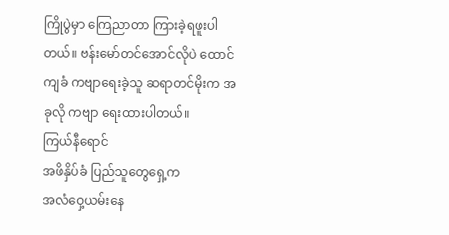ကြိုပွဲမှာ ကြေညာတာ ကြားခဲ့ရဖူးပါတယ်။ ဗန်းမော်တင်အောင်လိုပဲ ထောင်ကျခံ ကဗျာရေးခဲ့သူ ဆရာတင်မိုးက အခုလို ကဗျာ ရေးထားပါတယ်။
ကြယ်နီရောင်
အဖိနှိပ်ခံ ပြည်သူတွေရှေ့က
အလံဝှေ့ယမ်းနေ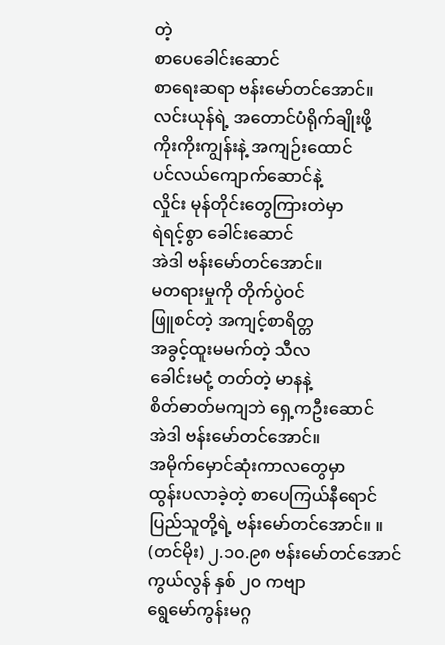တဲ့
စာပေခေါင်းဆောင်
စာရေးဆရာ ဗန်းမော်တင်အောင်။
လင်းယုန်ရဲ့ အတောင်ပံရိုက်ချိုးဖို့
ကိုးကိုးကျွန်းနဲ့ အကျဉ်းထောင်
ပင်လယ်ကျောက်ဆောင်နဲ့
လှိုင်း မုန်တိုင်းတွေကြားတဲမှာ
ရဲရင့်စွာ ခေါင်းဆောင်
အဲဒါ ဗန်းမော်တင်အောင်။
မတရားမှုကို တိုက်ပွဲဝင်
ဖြူစင်တဲ့ အကျင့်စာရိတ္တ
အခွင့်ထူးမမက်တဲ့ သီလ
ခေါင်းမငုံ့ တတ်တဲ့ မာနနဲ့
စိတ်ဓာတ်မကျဘဲ ရှေ့ကဦးဆောင်
အဲဒါ ဗန်းမော်တင်အောင်။
အမိုက်မှောင်ဆုံးကာလတွေမှာ
ထွန်းပလာခဲ့တဲ့ စာပေကြယ်နီရောင်
ပြည်သူတို့ရဲ့ ဗန်းမော်တင်အောင်။ ။
(တင်မိုး) ၂.၁၀.၉၈ ဗန်းမော်တင်အောင်ကွယ်လွန် နှစ် ၂၀ ကဗျာ
ရွေမော်ကွန်းမဂ္ဂ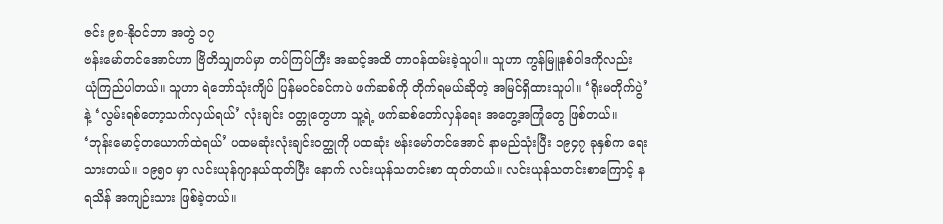ဇင်း ၉၈-နိုဝင်ဘာ အတွဲ ၁၇
ဗန်းမော်တင်အောင်ဟာ ဗြိတိသျှတပ်မှာ တပ်ကြပ်ကြီး အဆင့်အထိ တာဝန်ထမ်းခဲ့သူပါ။ သူဟာ ကွန်မြူနစ်ဝါဒကိုလည်း ယုံကြည်ပါတယ်။ သူဟာ ရဲဘော်သုံးကျိပ် ပြန်မဝင်ခင်ကပဲ ဖက်ဆစ်ကို တိုက်ရမယ်ဆိုတဲ့ အမြင်ရှိထားသူပါ။ ‘ရိုးမတိုက်ပွဲ’ နဲ့ ‘လွမ်းရစ်တော့သက်လှယ်ရယ်’ လုံးချင်း ဝတ္တုတွေဟာ သူ့ရဲ့ ဖက်ဆစ်တော်လှန်ရေး အတွေ့အကြုံတွေ ဖြစ်တယ်။ ‘ဘုန်းမောင့်တယောက်ထဲရယ်’ ပထမဆုံးလုံးချင်းဝတ္ထုကို ပထဆုံး ဗန်းမော်တင်အောင် နာမည်သုံးပြီး ၁၉၄၇ ခုနှစ်က ရေးသားတယ်။ ၁၉၅၀ မှာ လင်းယုန်ဂျာနယ်ထုတ်ပြီး နောက် လင်းယုန်သတင်းစာ ထုတ်တယ်။ လင်းယုန်သတင်းစာကြောင့် နရသိန် အကျဉ်းသား ဖြစ်ခဲ့တယ်။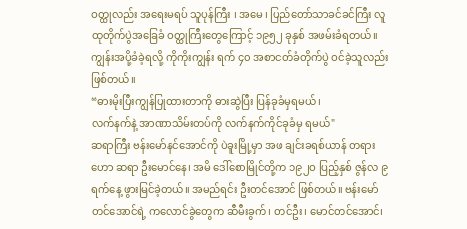ဝတ္ထုလည်း အရေးမရပ် သူပုန်ကြီး ၊ အမေ ၊ ပြည်တော်သာခင်ခင်ကြီး လူထုတိုက်ပွဲအခြေခံ ဝတ္ထုကြီးတွေကြောင့် ၁၉၅၂ ခုနှစ် အဖမ်းခံရတယ်။ ကျွန်းအပို့ခံခဲ့ရလို့ ကိုကိုးကျွန်း ရက် ၄၀ အစာငတ်ခံတိုက်ပွဲ ဝင်ခဲ့သူလည်းဖြစ်တယ်။
“ဓားမိုးပြီးကျွန်ပြုထားတာကို ဓားဆွဲပြီး ပြန်ခုခံမှရမယ်၊
လက်နက်နဲ့ အာဏာသိမ်းတပ်ကို လက်နက်ကိုင်ခုခံမှ ရမယ်"
ဆရာကြီး ဗန်းမော်နင်အောင်ကို ပဲခူးမြို့မှာ အဖ ချင်းခရစ်ယာန် တရားဟော ဆရာ ဦးမောင်နေ၊ အမိ ဒေါ်စောမြိုင်တို့က ၁၉၂ဝ ပြည့်နှစ် ဇွန်လ ၉ ရက်နေ့ ဖွားမြင်ခဲ့တယ်။ အမည်ရင်း ဦးတင်အောင် ဖြစ်တယ်။ ဗန်းမော်တင်အောင်ရဲ့ ကလောင်ခွဲတွေက ဆီမီးခွက်၊ တင်ဦး၊ မောင်တင်အောင်၊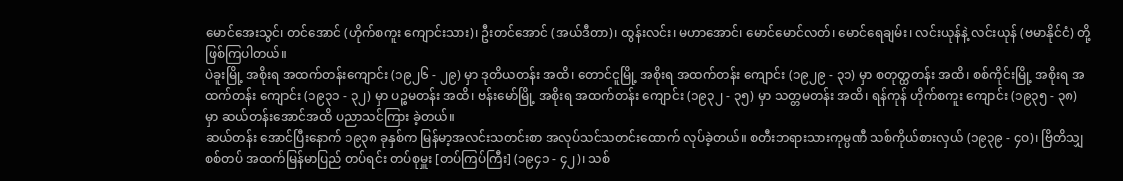မောင်အေးသွင်၊ တင်အောင် (ဟိုက်စကူး ကျောင်းသား)၊ ဦးတင်အောင် (အယ်ဒီတာ)၊ ထွန်းလင်း၊ မဟာအောင်၊ မောင်မောင်လတ်၊ မောင်ရေချမ်း၊ လင်းယုန်နဲ့ လင်းယုန် (ဗမာနိုင်ငံ) တို့ ဖြစ်ကြပါတယ်။
ပဲခူးမြို့ အစိုးရ အထက်တန်းကျောင်း (၁၉၂၆ - ၂၉) မှာ ဒုတိယတန်း အထိ၊ တောင်ငူမြို့ အစိုးရ အထက်တန်း ကျောင်း (၁၉၂၉ - ၃၁) မှာ စတုတ္ထတန်း အထိ၊ စစ်ကိုင်းမြို့ အစိုးရ အထက်တန်း ကျောင်း (၁၉၃၁ - ၃၂) မှာ ပဉ္စမတန်း အထိ၊ ဗန်းမော်မြို့ အစိုးရ အထက်တန်း ကျောင်း (၁၉၃၂ - ၃၅) မှာ သတ္တမတန်း အထိ၊ ရန်ကုန် ဟိုက်စကူး ကျောင်း (၁၉၃၅ - ၃၈) မှာ ဆယ်တန်းအောင်အထိ ပညာသင်ကြား ခဲ့တယ်။
ဆယ်တန်း အောင်ပြီးနောက် ၁၉၃၈ ခုနှစ်က မြန်မာ့အလင်းသတင်းစာ အလုပ်သင်သတင်းထောက် လုပ်ခဲ့တယ်။ စတီးဘရားသားကုမ္ပဏီ သစ်ကိုယ်စားလှယ် (၁၉၃၉ - ၄ဝ)၊ ဗြိတိသျှစစ်တပ် အထက်မြန်မာပြည် တပ်ရင်း တပ်စုမှူး [တပ်ကြပ်ကြီး] (၁၉၄၁ - ၄၂)၊ သစ်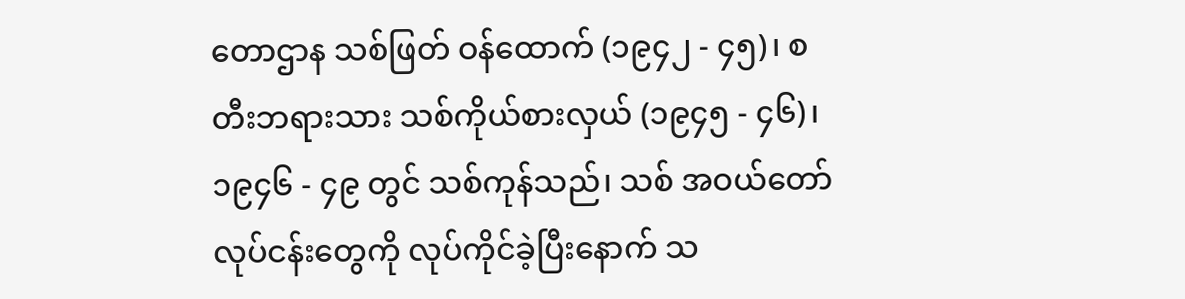တောဌာန သစ်ဖြတ် ဝန်ထောက် (၁၉၄၂ - ၄၅)၊ စတီးဘရားသား သစ်ကိုယ်စားလှယ် (၁၉၄၅ - ၄၆)၊ ၁၉၄၆ - ၄၉ တွင် သစ်ကုန်သည်၊ သစ် အဝယ်တော် လုပ်ငန်းတွေကို လုပ်ကိုင်ခဲ့ပြီးနောက် သ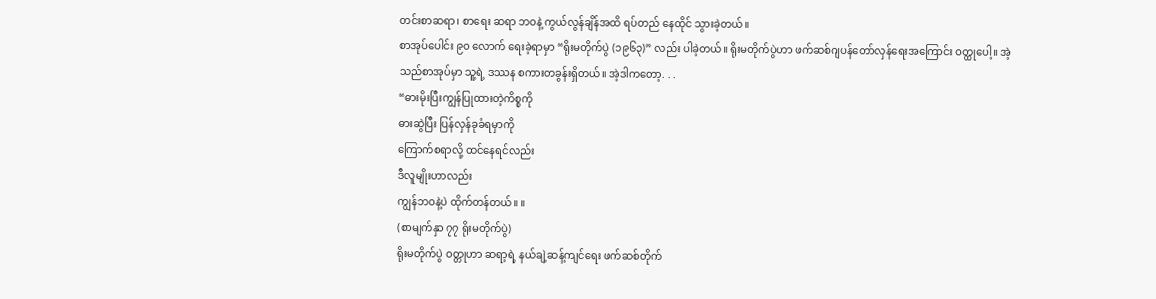တင်းစာဆရာ၊ စာရေး ဆရာ ဘဝနဲ့ ကွယ်လွန်ချိန်အထိ ရပ်တည် နေထိုင် သွားခဲ့တယ်။
စာအုပ်ပေါင်း ၉၀ လောက် ရေးခဲ့ရာမှာ “ရိုးမတိုက်ပွဲ (၁၉၆၃)” လည်း ပါခဲ့တယ်။ ရိုးမတိုက်ပွဲဟာ ဖက်ဆစ်ဂျပန်တော်လှန်ရေးအကြောင်း ဝတ္ထုပေါ့။ အဲ့သည်စာအုပ်မှာ သူ့ရဲ့ ဒဿန စကားတခွန်းရှိတယ်။ အဲ့ဒါကတော့. . .
“ဓားမိုးပြီးကျွန်ပြုထားတဲ့ကိစ္စကို
ဓားဆွဲပြီး ပြန်လှန်ခုခံရမှာကို
ကြောက်စရာလို့ ထင်နေရင်လည်း
ဒီလူမျိုးဟာလည်း
ကျွန်ဘဝနဲ့ပဲ ထိုက်တန်တယ်။ ။
(စာမျက်နှာ ၇၇ ရိုးမတိုက်ပွဲ)
ရိုးမတိုက်ပွဲ ဝတ္တုဟာ ဆရာ့ရဲ့ နယ်ချဲ့ဆန့်ကျင်ရေး ဖက်ဆစ်တိုက်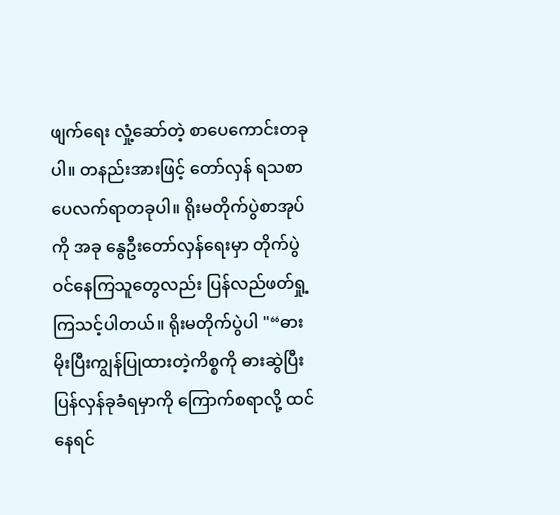ဖျက်ရေး လှုံ့ဆော်တဲ့ စာပေကောင်းတခုပါ။ တနည်းအားဖြင့် တော်လှန် ရသစာပေလက်ရာတခုပါ။ ရိုးမတိုက်ပွဲစာအုပ်ကို အခု နွေဦးတော်လှန်ရေးမှာ တိုက်ပွဲဝင်နေကြသူတွေလည်း ပြန်လည်ဖတ်ရှု့ကြသင့်ပါတယ်။ ရိုးမတိုက်ပွဲပါ "“ဓားမိုးပြီးကျွန်ပြုထားတဲ့ကိစ္စကို ဓားဆွဲပြီး ပြန်လှန်ခုခံရမှာကို ကြောက်စရာလို့ ထင်နေရင်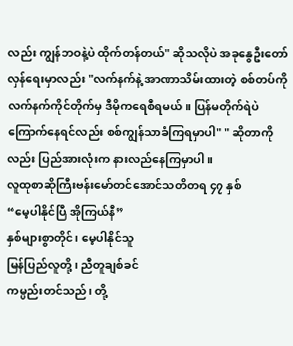လည်း ကျွန်ဘဝနဲ့ပဲ ထိုက်တန်တယ်" ဆိုသလိုပဲ အခုနွေဦးတော်လှန်ရေးမှာလည်း "လက်နက်နဲ့ အာဏာသိမ်းထားတဲ့ စစ်တပ်ကို လက်နက်ကိုင်တိုက်မှ ဒီမိုကရေစီရမယ်။ ပြန်မတိုက်ရဲပဲ ကြောက်နေရင်လည်း စစ်ကျွန်သာခံကြရမှာပါ" " ဆိုတာကိုလည်း ပြည်အားလုံးက နားလည်နေကြမှာပါ။
လူထုစာဆိုကြီးဗန်းမော်တင်အောင်သတိတရ ၄၇ နှစ်
“မေ့ပါနိုင်ပြီ အိုကြယ်နီ”
နှစ်များစွာတိုင်၊ မေ့ပါနိုင်သူ
မြန်ပြည်လူတို့ ၊ ညီတူချစ်ခင်
ကမ္ပည်းတင်သည်၊ တို့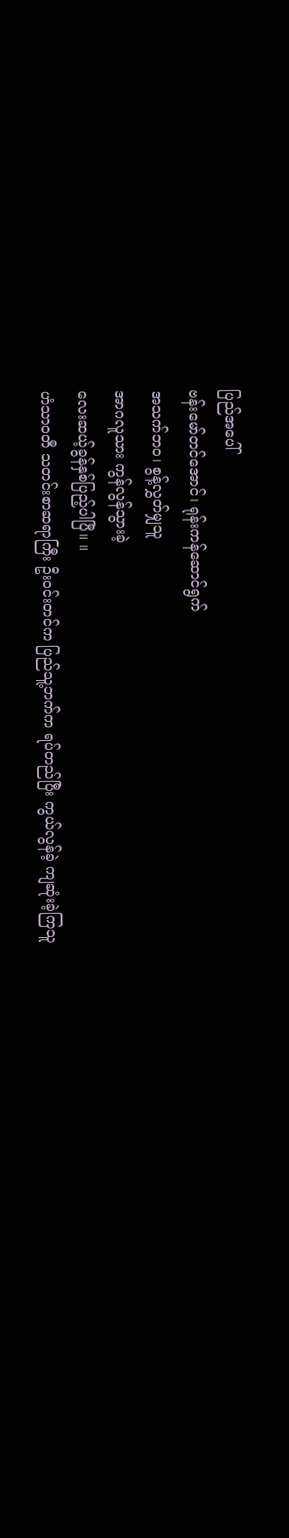ပြည်အပေါ်
ဗန်းမော်တင်အောင်၊ ရုန်းကန်ဆောင်ရွက်
အသက်ဘဝ၊ စွန့်လွှတ်မျှသူ
အာဂလူသား ကွန်လွန်သွားခဲ့
လေးဆယ့်ခွန်နှစ်ပြည့်ပါပြီ။ ။
ဟံသာဝတီ သတင်းစာဆရာကြီး ဦးဝင်းတင်က ပြည်သူ့ဘက်က ရပ်တည်ပြီး ကွယ်လွန်ခဲ့ ကျဆုံးခဲ့ကြသူ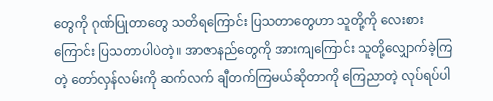တွေကို ဂုဏ်ပြုတာတွေ သတိရကြောင်း ပြသတာတွေဟာ သူတို့ကို လေးစားကြောင်း ပြသတာပါပဲတဲ့။ အာဇာနည်တွေကို အားကျကြောင်း သူတို့လျှောက်ခဲ့ကြတဲ့ တော်လှန်လမ်းကို ဆက်လက် ချီတက်ကြမယ်ဆိုတာကို ကြေညာတဲ့ လုပ်ရပ်ပါ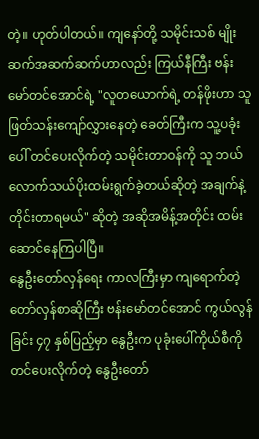တဲ့။ ဟုတ်ပါတယ်။ ကျနော်တို့ သမိုင်းသစ် မျိုးဆက်အဆက်ဆက်ဟာလည်း ကြယ်နီကြီး ဗန်းမော်တင်အောင်ရဲ့ "လူတယောက်ရဲ့ တန်ဖိုးဟာ သူ ဖြတ်သန်းကျော်လွှားနေတဲ့ ခေတ်ကြီးက သူ့ပခုံးပေါ် တင်ပေးလိုက်တဲ့ သမိုင်းတာဝန်ကို သူ ဘယ်လောက်သယ်ပိုးထမ်းရွက်ခဲ့တယ်ဆိုတဲ့ အချက်နဲ့ တိုင်းတာရမယ်" ဆိုတဲ့ အဆိုအမိန့်အတိုင်း ထမ်းဆောင်နေကြပါပြီ။
နွေဦးတော်လှန်ရေး ကာလကြီးမှာ ကျရောက်တဲ့ တော်လှန်စာဆိုကြီး ဗန်းမော်တင်အောင် ကွယ်လွန်ခြင်း ၄၇ နှစ်ပြည့်မှာ နွေဦးက ပုခုံးပေါ်ကိုယ်စီကို တင်ပေးလိုက်တဲ့ နွေဦးတော်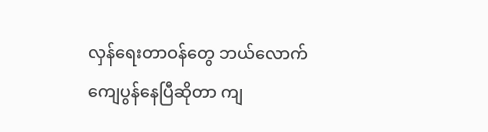လှန်ရေးတာဝန်တွေ ဘယ်လောက် ကျေပွန်နေပြီဆိုတာ ကျ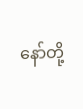နော်တို့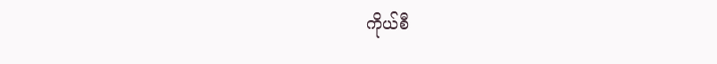ကိုယ်စီ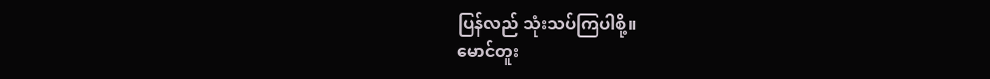ပြန်လည် သုံးသပ်ကြပါစို့။
မောင်တူး